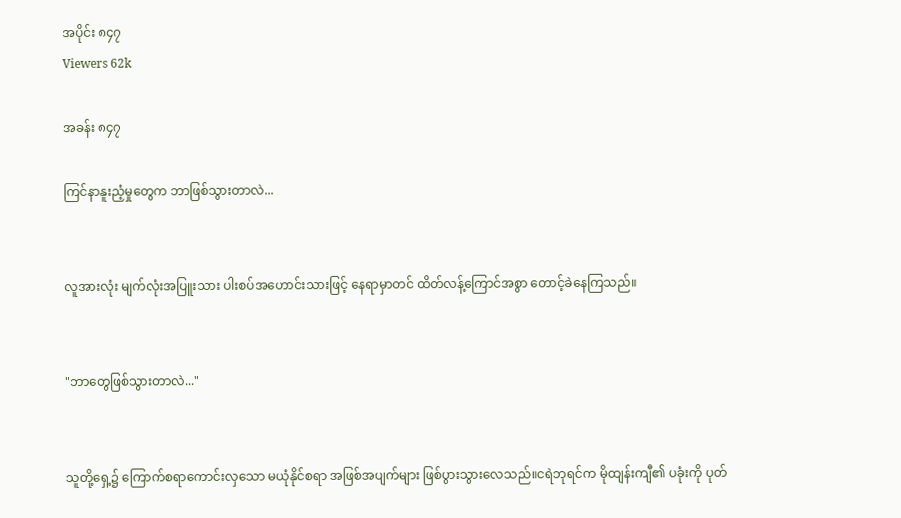အပိုင်း ၈၄၇
Viewers 62k

အခန်း ၈၄၇

ကြင်နာနူးညံ့မှုတွေက ဘာဖြစ်သွားတာလဲ...


လူအားလုံး မျက်လုံးအပြူးသား ပါးစပ်အဟောင်းသားဖြင့် နေရာမှာတင် ထိတ်လန့်ကြောင်အစွာ တောင့်ခဲနေကြသည်။


"ဘာတွေဖြစ်သွားတာလဲ..."


သူတို့ရှေ့၌ ကြောက်စရာကောင်းလှသော မယုံနိုင်စရာ အဖြစ်အပျက်များ ဖြစ်ပွားသွားလေသည်။ငရဲဘုရင်က မိုထျန်းကျီ၏ ပခုံးကို ပုတ်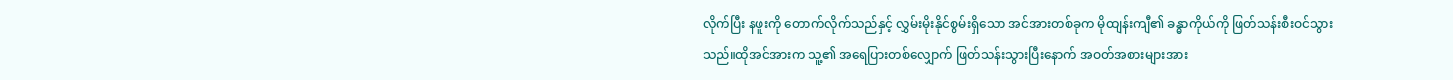လိုက်ပြီး နဖူးကို တောက်လိုက်သည်နှင့် လွှမ်းမိုးနိုင်စွမ်းရှိသော အင်အားတစ်ခုက မိုထျန်းကျီ၏ ခန္ဓာကိုယ်ကို ဖြတ်သန်းစီးဝင်သွားသည်။ထိုအင်အားက သူ့၏ အရေပြားတစ်လျှောက် ဖြတ်သန်းသွားပြီးနောက် အဝတ်အစားများအား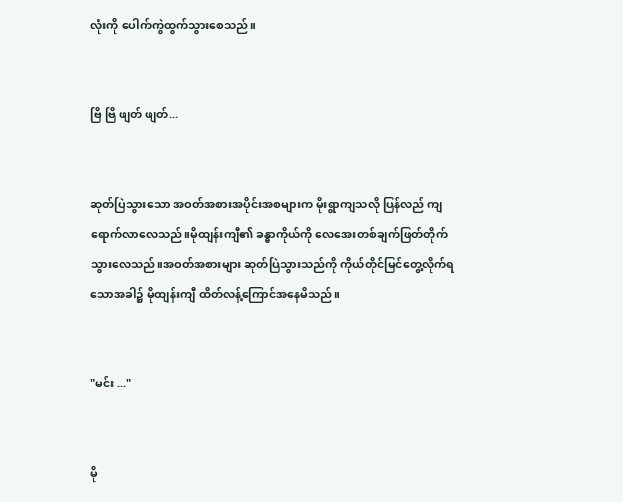လုံးကို ပေါက်ကွဲထွက်သွားစေသည်။


ဗြိ ဗြိ ဖျတ် ဖျတ်...


ဆုတ်ပြဲသွားသော အဝတ်အစားအပိုင်းအစများက မိုးရွာကျသလို ပြန်လည် ကျရောက်လာလေသည်။မိုထျန်းကျီ၏ ခန္ဓာကိုယ်ကို လေအေးတစ်ချက်ဖြတ်တိုက်သွားလေသည်။အဝတ်အစားများ ဆုတ်ပြဲသွားသည်ကို ကိုယ်တိုင်မြင်တွေ့လိုက်ရသောအခါ၌ မိုထျန်းကျီ ထိတ်လန့်ကြောင်အနေမိသည်။


"မင်း ..."


မို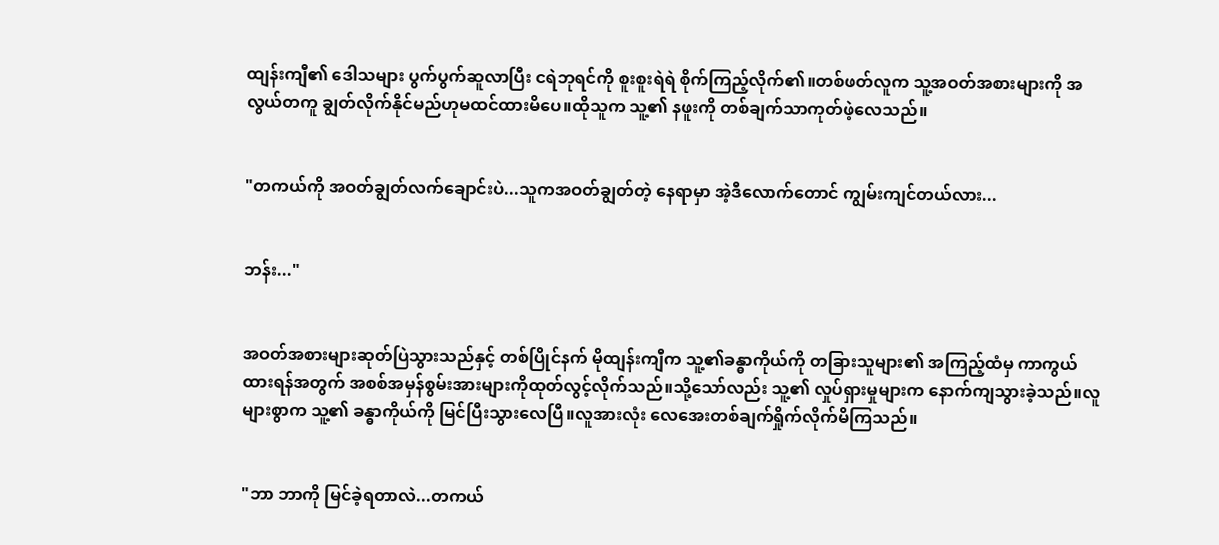ထျန်းကျီ၏ ဒေါသများ ပွက်ပွက်ဆူလာပြီး ငရဲဘုရင်ကို စူးစူးရဲရဲ စိုက်ကြည့်လိုက်၏။တစ်ဖတ်လူက သူ့အဝတ်အစားများကို အလွယ်တကူ ချွတ်လိုက်နိုင်မည်ဟုမထင်ထားမိပေ။ထိုသူက သူ့၏ နဖူးကို တစ်ချက်သာကုတ်ဖဲ့လေသည်။


"တကယ်ကို အဝတ်ချွတ်လက်ချောင်းပဲ...သူကအဝတ်ချွတ်တဲ့ နေရာမှာ အဲ့ဒီလောက်တောင် ကျွမ်းကျင်တယ်လား...


ဘန်း..."


အဝတ်အစားများဆုတ်ပြဲသွားသည်နှင့် တစ်ပြိုင်နက် မိုထျန်းကျီက သူ့၏ခန္ဓာကိုယ်ကို တခြားသူများ၏ အကြည့်ထံမှ ကာကွယ်ထားရန်အတွက် အစစ်အမှန်စွမ်းအားများကိုထုတ်လွင့်လိုက်သည်။သို့သော်လည်း သူ့၏ လှုပ်ရှားမှုများက နောက်ကျသွားခဲ့သည်။လူများစွာက သူ့၏ ခန္ဓာကိုယ်ကို မြင်ပြီးသွားလေပြီ။လူအားလုံး လေအေးတစ်ချက်ရှိုက်လိုက်မိကြသည်။


"ဘာ ဘာကို မြင်ခဲ့ရတာလဲ...တကယ်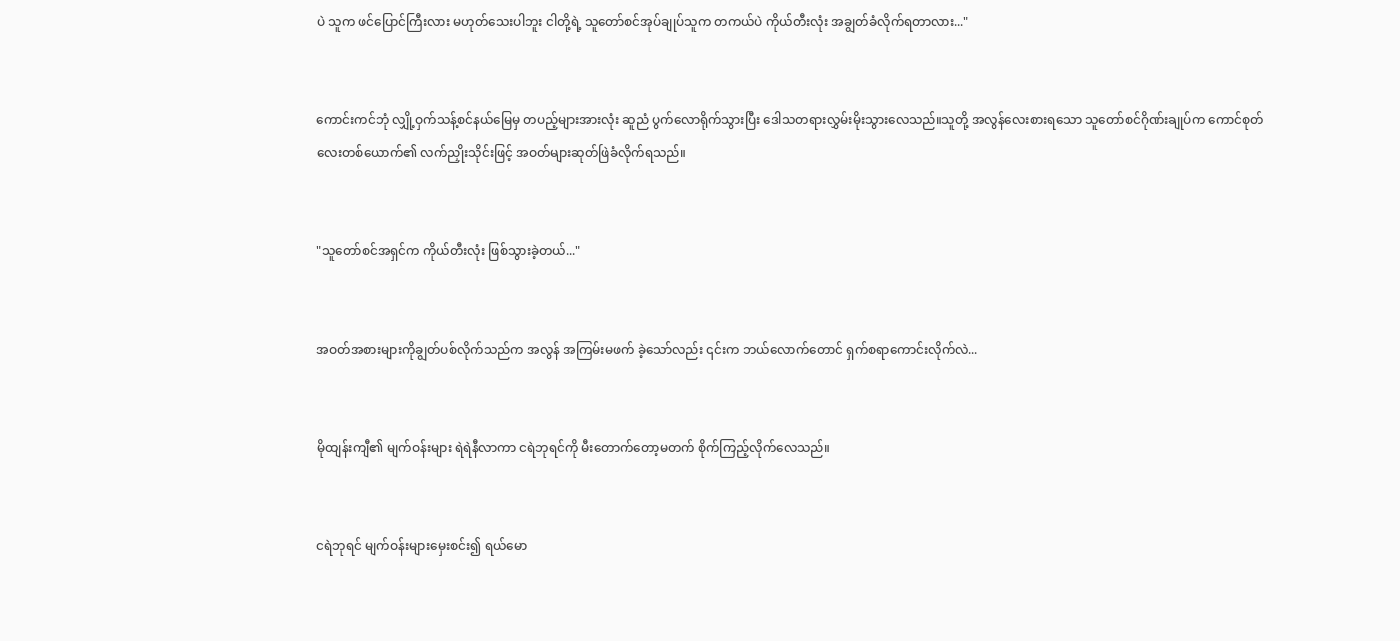ပဲ သူက ဖင်ပြောင်ကြီးလား မဟုတ်သေးပါဘူး ငါတို့ရဲ့ သူတော်စင်အုပ်ချုပ်သူက တကယ်ပဲ ကိုယ်တီးလုံး အချွတ်ခံလိုက်ရတာလား..."


ကောင်းကင်ဘုံ လျှို့ဝှက်သန့်စင်နယ်မြေမှ တပည့်များအားလုံး ဆူညံ ပွက်လောရိုက်သွားပြီး ဒေါသတရားလွှမ်းမိုးသွားလေသည်။သူတို့ အလွန်လေးစားရသော သူတော်စင်ဂိုဏ်းချုပ်က ကောင်စုတ်လေးတစ်ယောက်၏ လက်ညှိုးသိုင်းဖြင့် အဝတ်များဆုတ်ဖြဲခံလိုက်ရသည်။


"သူတော်စင်အရှင်က ကိုယ်တီးလုံး ဖြစ်သွားခဲ့တယ်..."


အဝတ်အစားများကိုချွတ်ပစ်လိုက်သည်က အလွန် အကြမ်းမဖက် ခဲ့သော်လည်း ၎င်းက ဘယ်လောက်တောင် ရှက်စရာကောင်းလိုက်လဲ...


မိုထျန်းကျီ၏ မျက်ဝန်းများ ရဲရဲနီလာကာ ငရဲဘုရင်ကို မီးတောက်တော့မတက် စိုက်ကြည့်လိုက်လေသည်။


ငရဲဘုရင် မျက်ဝန်းများမှေးစင်း၍ ရယ်မော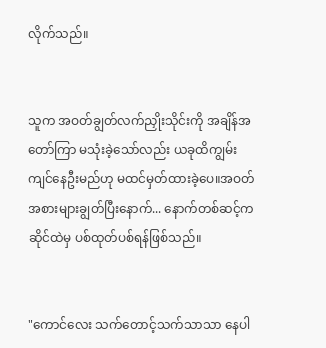လိုက်သည်။


သူက အဝတ်ချွတ်လက်ညှိုးသိုင်းကို အချိန်အတော်ကြာ မသုံးခဲ့သော်လည်း ယခုထိကျွမ်းကျင်နေဦးမည်ဟု မထင်မှတ်ထားခဲ့ပေ။အဝတ်အစားများချွတ်ပြီးနောက်... နောက်တစ်ဆင့်က ဆိုင်ထဲမှ ပစ်ထုတ်ပစ်ရန်ဖြစ်သည်။


"ကောင်လေး သက်တောင့်သက်သာသာ နေပါ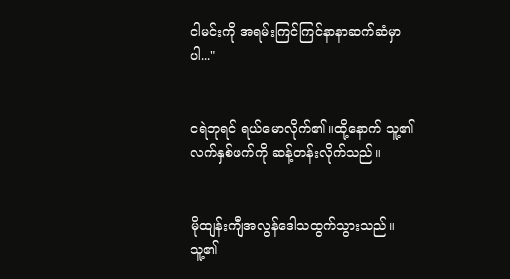ငါမင်းကို အရမ်းကြင်ကြင်နာနာဆက်ဆံမှာပါ..."


ငရဲဘုရင် ရယ်မောလိုက်၏။ထို့နောက် သူ့၏ လက်နှစ်ဖက်ကို ဆန့်တန်းလိုက်သည်။


မိုထျန်းကျီအလွန်ဒေါသထွက်သွားသည်။သူ့၏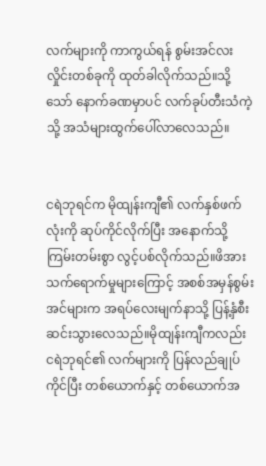လက်များကို ကာကွယ်ရန် စွမ်းအင်လးလှိုင်းတစ်ခုကို ထုတ်ခါလိုက်သည်။သို့သော် နောက်ခဏမှာပင် လက်ခုပ်တီးသံကဲ့သို့ အသံများထွက်ပေါ်လာလေသည်။


ငရဲဘုရင်က မိုထျန်းကျီ၏ လက်နှစ်ဖက်လုံးကို ဆုပ်ကိုင်လိုက်ပြီး အနောက်သို့ ကြမ်းတမ်းစွာ လွင့်ပစ်လိုက်သည်။ဖိအားသက်ရောက်မှုများကြောင့် အစစ်အမှန်စွမ်းအင်များက အရပ်လေးမျက်နာသို့ ပြန့်နှံစီးဆင်းသွားလေသည်။မိုထျန်းကျီကလည်း ငရဲဘုရင်၏ လက်များကို ပြန်လည်ချုပ်ကိုင်ပြီး တစ်ယောက်နှင့် တစ်ယောက်အ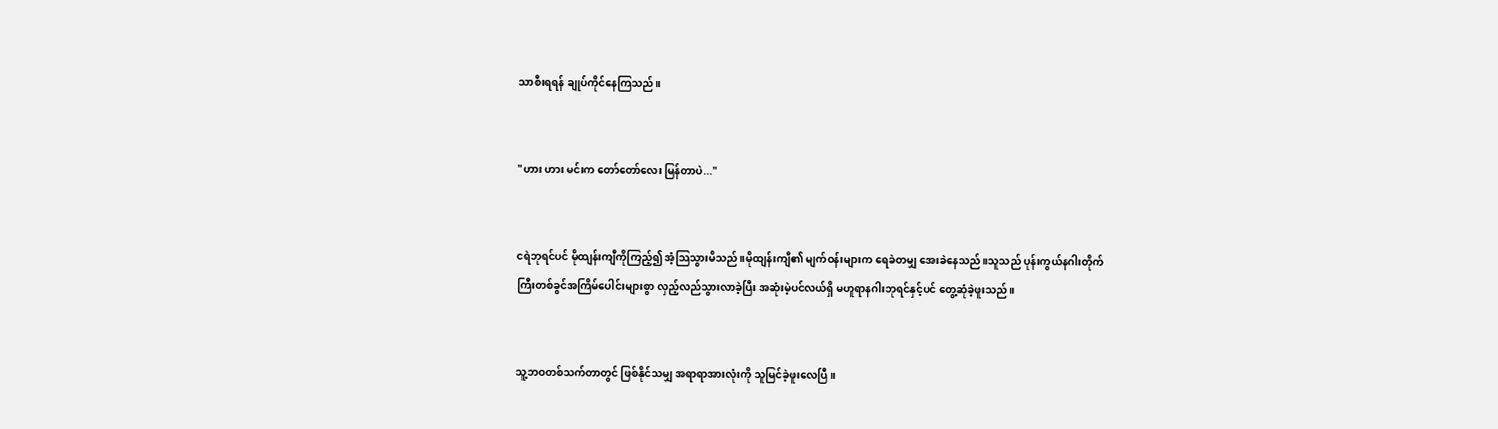သာစီးရရန် ချုပ်ကိုင်နေကြသည်။


"ဟား ဟား မင်းက တော်တော်လေး မြန်တာပဲ..."


ငရဲဘုရင်ပင် မိုထျန်းကျီကိုကြည့်၍ အံ့သြသွားမိသည်။မိုထျန်းကျီ၏ မျက်ဝန်းများက ရေခဲတမျှ အေးခဲနေသည်။သူသည် ပုန်းကွယ်နဂါးတိုက်ကြီးတစ်ခွင်အကြိမ်ပေါင်းများစွာ လှည့်လည်သွားလာခဲ့ပြီး အဆုံးမဲ့ပင်လယ်ရှိ မဟူရာနဂါးဘုရင်နှင့်ပင် တွေ့ဆုံခဲ့ဖူးသည်။


သူ့ဘဝတစ်သက်တာတွင် ဖြစ်နိုင်သမျှ အရာရာအားလုံးကို သူမြင်ခဲ့ဖူးလေပြီ။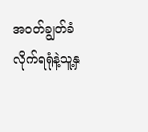အဝတ်ချွတ်ခံလိုက်ရရုံနဲ့သူ့နှ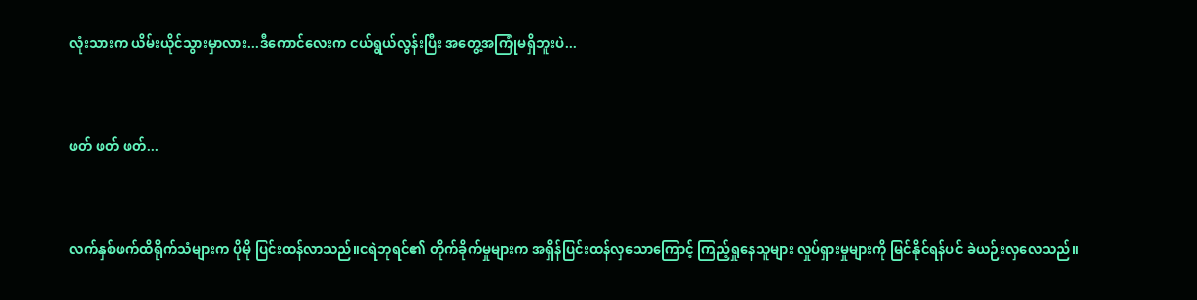လုံးသားက ယိမ်းယိုင်သွားမှာလား...ဒီကောင်လေးက ငယ်ရွယ်လွန်းပြီး အတွေ့အကြုံမရှိဘူးပဲ...


ဖတ် ဖတ် ဖတ်...


လက်နှစ်ဖက်ထိရိုက်သံများက ပိုမို ပြင်းထန်လာသည်။ငရဲဘုရင်၏ တိုက်ခိုက်မှုများက အရှိန်ပြင်းထန်လှသောကြောင့် ကြည့်ရှုနေသူများ လှုပ်ရှားမှုများကို မြင်နိုင်ရန်ပင် ခဲယဉ်းလှလေသည်။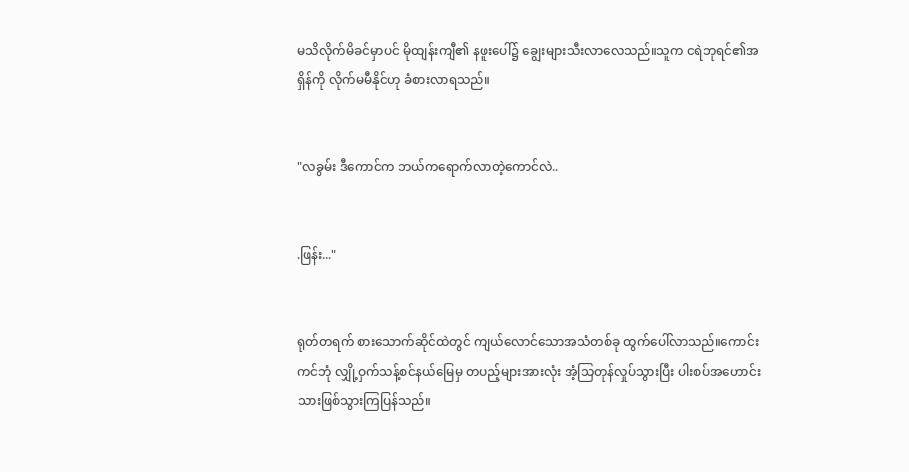မသိလိုက်မိခင်မှာပင် မိုထျန်းကျီ၏ နဖူးပေါ်၌ ချွေးများသီးလာလေသည်။သူက ငရဲဘုရင်၏အရှိန်ကို လိုက်မမီနိုင်ဟု ခံစားလာရသည်။


"လခွမ်း ဒီကောင်က ဘယ်ကရောက်လာတဲ့ကောင်လဲ..


.ဖြန်း..."


ရုတ်တရက် စားသောက်ဆိုင်ထဲတွင် ကျယ်လောင်သောအသံတစ်ခု ထွက်ပေါ်လာသည်။ကောင်းကင်ဘုံ လျှို့ဝှက်သန့်စင်နယ်မြေမှ တပည့်များအားလုံး အံ့သြတုန်လှုပ်သွားပြီး ပါးစပ်အဟောင်းသားဖြစ်သွားကြပြန်သည်။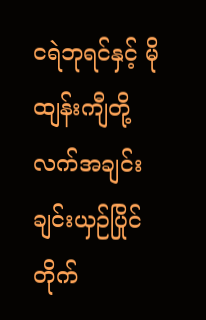ငရဲဘုရင်နှင့် မိုထျန်းကျီတို့ လက်အချင်းချင်းယှဉ်ပြိုင်တိုက်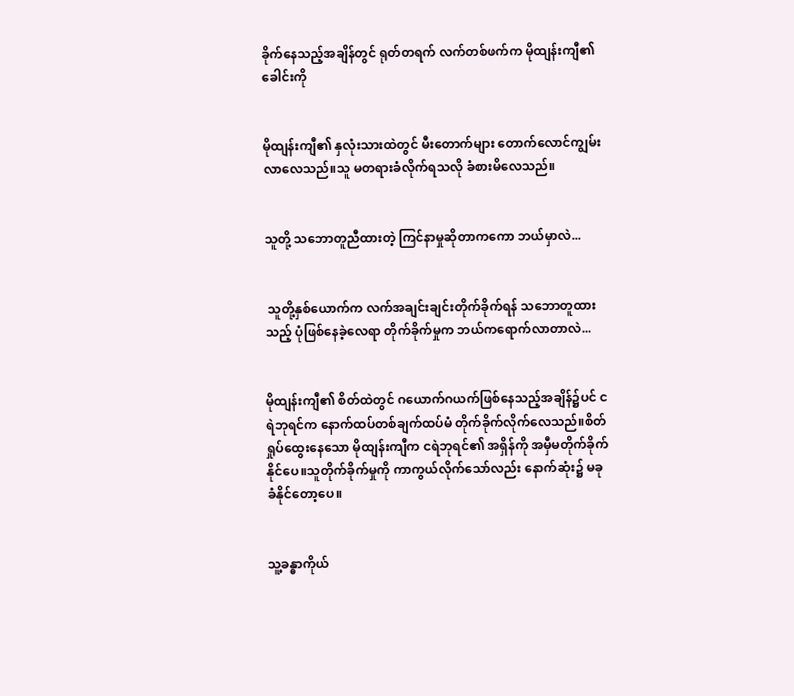ခိုက်နေသည့်အချိန်တွင် ရုတ်တရက် လက်တစ်ဖက်က မိုထျန်းကျီ၏ ခေါင်းကို


မိုထျန်းကျီ၏ နှလုံးသားထဲတွင် မီးတောက်များ တောက်လောင်ကျွမ်းလာလေသည်။သူ မတရားခံလိုက်ရသလို ခံစားမိလေသည်။


သူတို့ သဘောတူညီထားတဲ့ ကြင်နာမှုဆိုတာကကော ဘယ်မှာလဲ...


 သူတို့နှစ်ယောက်က လက်အချင်းချင်းတိုက်ခိုက်ရန် သဘောတူထားသည့် ပုံဖြစ်နေခဲ့လေရာ တိုက်ခိုက်မှုက ဘယ်ကရောက်လာတာလဲ...


မိုထျန်းကျီ၏ စိတ်ထဲတွင် ဂယောက်ဂယက်ဖြစ်နေသည့်အချိန်၌ပင် ငရဲဘုရင်က နောက်ထပ်တစ်ချက်ထပ်မံ တိုက်ခိုက်လိုက်လေသည်။စိတ်ရှုပ်ထွေးနေသော မိုထျန်းကျီက ငရဲဘုရင်၏ အရှိန်ကို အမှီမတိုက်ခိုက်နိုင်ပေ။သူတိုက်ခိုက်မှုကို ကာကွယ်လိုက်သော်လည်း နောက်ဆုံး၌ မခုခံနိုင်တော့ပေ။


သူ့ခန္ဓာကိုယ်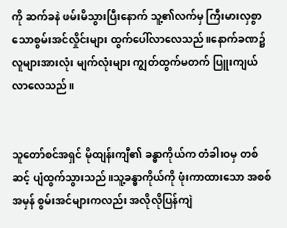ကို ဆက်ခနဲ ဖမ်းမိသွားပြီးနောက် သူ့၏လက်မှ ကြီးမားလှစွာသောစွမ်းအင်လှိုင်းများ ထွက်ပေါ်လာလေသည်။နောက်ခဏ၌ လူများအားလုံး မျက်လုံးများ ကျွတ်ထွက်မတက် ပြူးကျယ်လာလေသည်။


သူတော်စင်အရှင် မိုထျန်းကျီ၏ ခန္ဓာကိုယ်က တံခါးဝမှ တစ်ဆင့် ပျံထွက်သွားသည်။သူ့ခန္ဓာကိုယ်ကို ဖုံးကာထားသော အစစ်အမှန် စွမ်းအင်များကလည်း အလိုလိုပြန်ကျဲ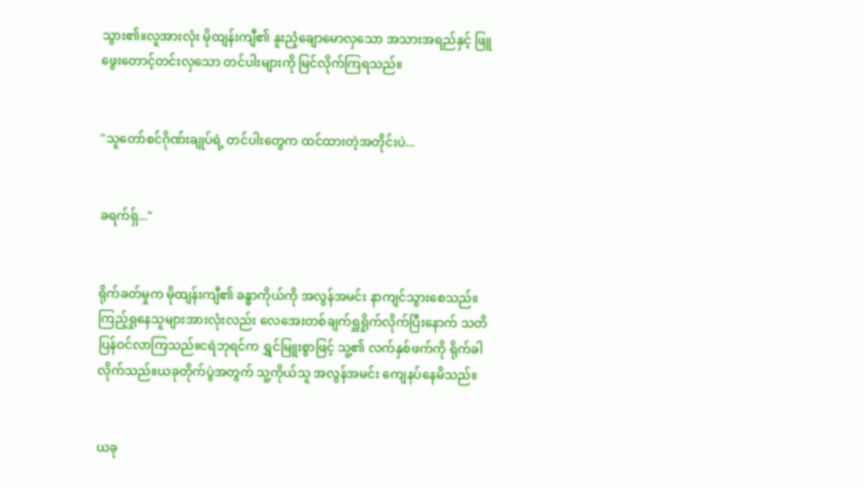သွား၏။လူအားလုံး မိုထျန်းကျီ၏ နူးညံ့ချောမောလှသော အသားအရည်နှင့် ဖြူဖွေးတောင့်တင်းလှသော တင်ပါးများကို မြင်လိုက်ကြရသည်။


"သူတော်စင်ဂိုဏ်းချုပ်ရဲ့ တင်ပါးတွေက ထင်ထားတဲ့အတိုင်းပဲ...


ခရက်ရှ်..."


ရိုက်ခတ်မှုက မိုထျန်းကျီ၏ ခန္ဓာကိုယ်ကို အလွန်အမင်း နာကျင်သွားစေသည်။ကြည့်ရှုနေသူများအားလုံးလည်း လေအေးတစ်ချက်ရှူရှိုက်လိုက်ပြီးနောက် သတိပြန်ဝင်လာကြသည်။ငရဲဘုရင်က ရွှင်မြူးစွာဖြင့် သူ့၏ လက်နှစ်ဖက်ကို ရိုက်ခါလိုက်သည်။ယခုတိုက်ပွဲအတွက် သူ့ကိုယ်သူ အလွန်အမင်း ကျေနပ်နေမိသည်။


ယခု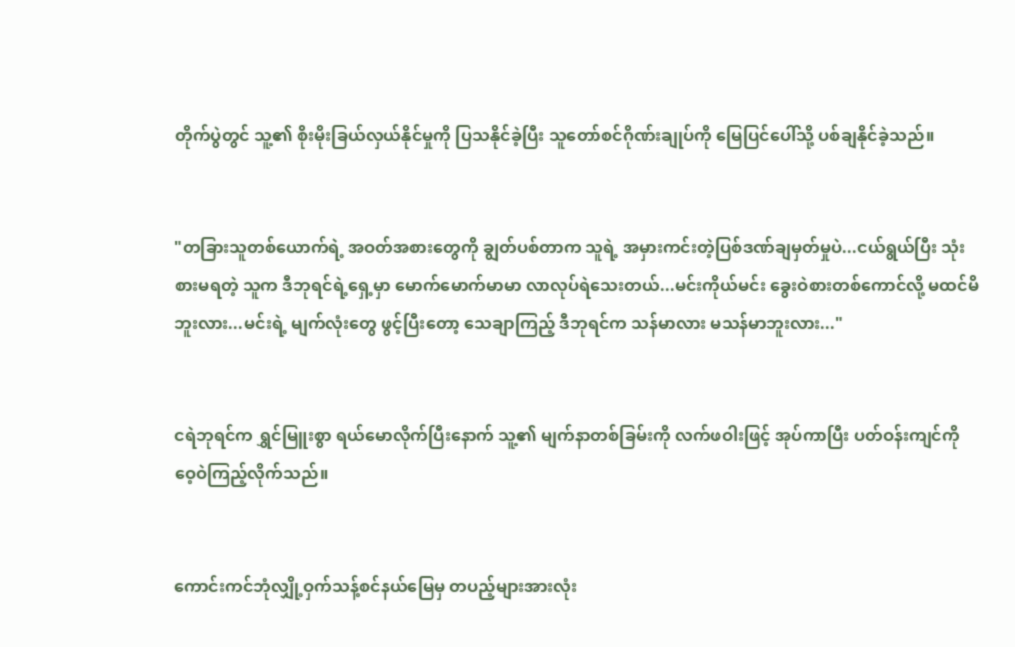တိုက်ပွဲတွင် သူ့၏ စိုးမိုးခြယ်လှယ်နိုင်မှုကို ပြသနိုင်ခဲ့ပြီး သူတော်စင်ဂိုဏ်းချုပ်ကို မြေပြင်ပေါ်သို့ ပစ်ချနိုင်ခဲ့သည်။


"တခြားသူတစ်ယောက်ရဲ့ အဝတ်အစားတွေကို ချွတ်ပစ်တာက သူရဲ့ အမှားကင်းတဲ့ပြစ်ဒဏ်ချမှတ်မှုပဲ...ငယ်ရွယ်ပြီး သုံးစားမရတဲ့ သူက ဒီဘုရင်ရဲ့ရှေ့မှာ မောက်မောက်မာမာ လာလုပ်ရဲသေးတယ်...မင်းကိုယ်မင်း ခွေးဝဲစားတစ်ကောင်လို့ မထင်မိဘူးလား...မင်းရဲ့ မျက်လုံးတွေ ဖွင့်ပြီးတော့ သေချာကြည့် ဒီဘုရင်က သန်မာလား မသန်မာဘူးလား..."


ငရဲဘုရင်က ရွှင်မြူးစွာ ရယ်မောလိုက်ပြီးနောက် သူ့၏ မျက်နာတစ်ခြမ်းကို လက်ဖဝါးဖြင့် အုပ်ကာပြီး ပတ်ဝန်းကျင်ကို ဝေ့ဝဲကြည့်လိုက်သည်။


ကောင်းကင်ဘုံလျှို့ဝှက်သန့်စင်နယ်မြေမှ တပည့်များအားလုံး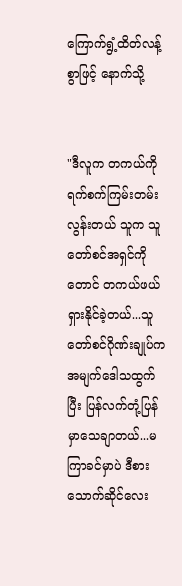ကြောက်ရွံ့ထိတ်လန့်စွာဖြင့် နောက်သို့


"ဒီလူက တကယ်ကို ရက်စက်ကြမ်းတမ်းလွန်းတယ် သူက သူတော်စင်အရှင်ကိုတောင် တကယ်ဖယ်ရှားနိုင်ခဲ့တယ်...သူတော်စင်ဂိုဏ်းချုပ်က အမျက်ဒေါသထွက်ပြီး ပြန်လက်တုံ့ပြန်မှာသေချာတယ်...မကြာခင်မှာပဲ ဒီစားသောက်ဆိုင်လေး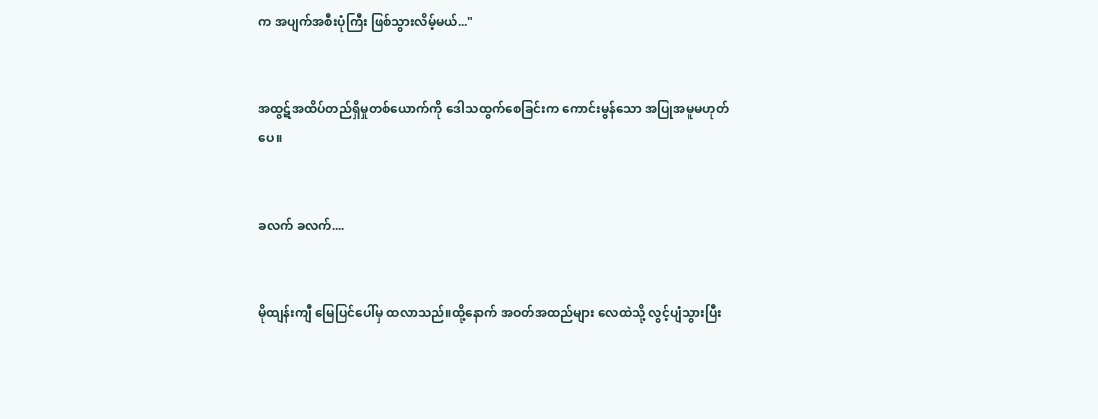က အပျက်အစီးပုံကြီး ဖြစ်သွားလိမ့်မယ်..."


အထွဋ်အထိပ်တည်ရှိမှုတစ်ယောက်ကို ဒေါသထွက်စေခြင်းက ကောင်းမွန်သော အပြုအမူမဟုတ်ပေ။


ခလက် ခလက်....


မိုထျန်းကျီ မြေပြင်ပေါ်မှ ထလာသည်။ထို့နောက် အဝတ်အထည်များ လေထဲသို့ လွင့်ပျံသွားပြီး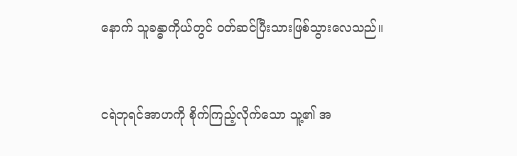နောက် သူခန္ဓာကိုယ်တွင် ဝတ်ဆင်ပြီးသားဖြစ်သွားလေသည်။


ငရဲဘုရင်အာဟကို စိုက်ကြည့်လိုက်သော သူ့၏ အ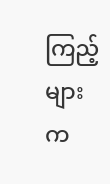ကြည့်များက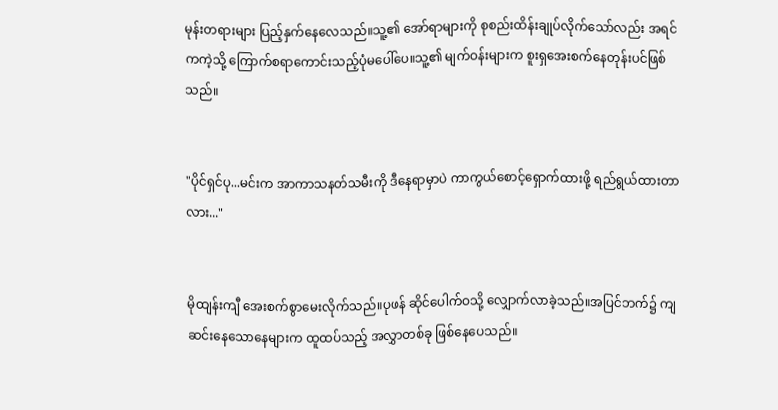မုန်းတရားများ ပြည့်နှက်နေလေသည်။သူ့၏ အော်ရာများကို စုစည်းထိန်းချုပ်လိုက်သော်လည်း အရင်ကကဲ့သို့ ကြောက်စရာကောင်းသည့်ပုံမပေါ်ပေ။သူ့၏ မျက်ဝန်းများက စူးရှအေးစက်နေတုန်းပင်ဖြစ်သည်။


"ပိုင်ရှင်ပု...မင်းက အာကာသနတ်သမီးကို ဒီနေရာမှာပဲ ကာကွယ်စောင့်ရှောက်ထားဖို့ ရည်ရွယ်ထားတာလား..."


မိုထျန်းကျီ အေးစက်စွာမေးလိုက်သည်။ပုဖန် ဆိုင်ပေါက်ဝသို့ လျှောက်လာခဲ့သည်။အပြင်ဘက်၌ ကျဆင်းနေသောနေများက ထူထပ်သည့် အလွှာတစ်ခု ဖြစ်နေပေသည်။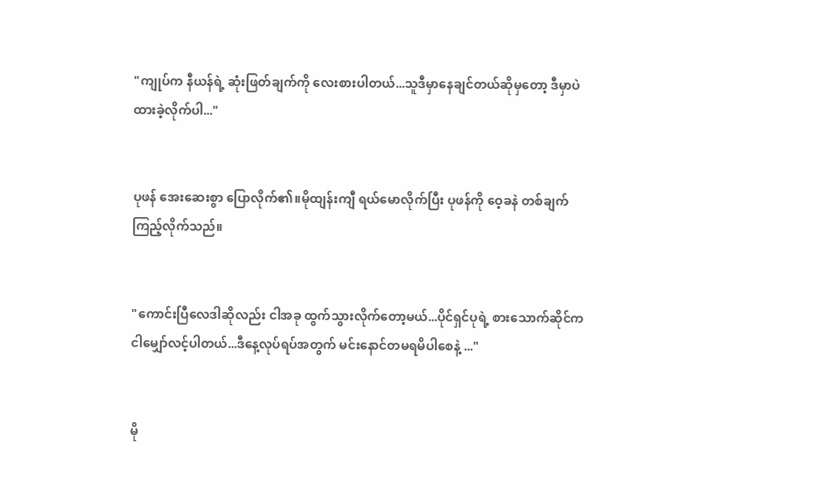"ကျုပ်က နီယန်ရဲ့ ဆုံးဖြတ်ချက်ကို လေးစားပါတယ်...သူဒီမှာနေချင်တယ်ဆိုမှတော့ ဒီမှာပဲ ထားခဲ့လိုက်ပါ..."


ပုဖန် အေးဆေးစွာ ပြောလိုက်၏။မိုထျန်းကျီ ရယ်မောလိုက်ပြီး ပုဖန်ကို ဝေ့ခနဲ တစ်ချက်ကြည့်လိုက်သည်။


"ကောင်းပြီလေဒါဆိုလည်း ငါအခု ထွက်သွားလိုက်တော့မယ်...ပိုင်ရှင်ပုရဲ့ စားသောက်ဆိုင်က ငါမျှော်လင့်ပါတယ်...ဒီနေ့လုပ်ရပ်အတွက် မင်းနောင်တမရမိပါစေနဲ့ ..."


မို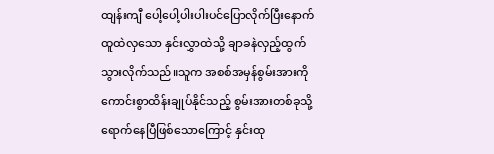ထျန်းကျီ ပေါ့ပေါ့ပါးပါးပင်ပြောလိုက်ပြီးနောက် ထူထဲလှသော နှင်းလွှာထဲသို့ ချာခနဲလှည့်ထွက်သွားလိုက်သည်။သူက အစစ်အမှန်စွမ်းအားကို ကောင်းစွာထိန်းချုပ်နိုင်သည့် စွမ်းအားတစ်ခုသို့ ရောက်နေပြီဖြစ်သောကြောင့် နှင်းထု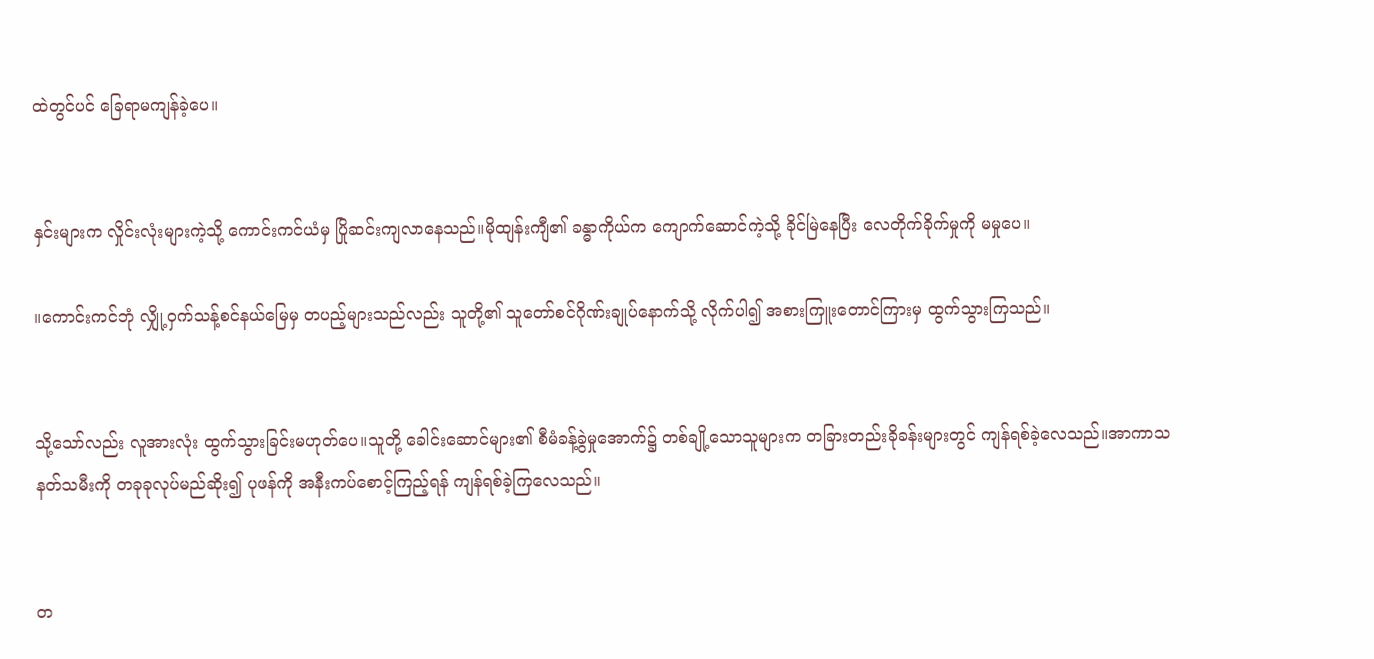ထဲတွင်ပင် ခြေရာမကျန်ခဲ့ပေ။


နှင်းများက လှိုင်းလုံးများကဲ့သို့ ကောင်းကင်ယံမှ ပြိုဆင်းကျလာနေသည်။မိုထျန်းကျီ၏ ခန္ဓာကိုယ်က ကျောက်ဆောင်ကဲ့သို့ ခိုင်မြဲနေပြီး လေတိုက်ခိုက်မှုကို မမှုပေ။

။ကောင်းကင်ဘုံ လျှို့ဝှက်သန့်စင်နယ်မြေမှ တပည့်များသည်လည်း သူတို့၏ သူတော်စင်ဂိုဏ်းချုပ်နောက်သို့ လိုက်ပါ၍ အစားကြူးတောင်ကြားမှ ထွက်သွားကြသည်။


သို့သော်လည်း လူအားလုံး ထွက်သွားခြင်းမဟုတ်ပေ။သူတို့ ခေါင်းဆောင်များ၏ စီမံခန့်ခွဲမှုအောက်၌ တစ်ချို့သောသူများက တခြားတည်းခိုခန်းများတွင် ကျန်ရစ်ခဲ့လေသည်။အာကာသနတ်သမီးကို တခုခုလုပ်မည်ဆိုး၍ ပုဖန်ကို အနီးကပ်စောင့်ကြည့်ရန် ကျန်ရစ်ခဲ့ကြလေသည်။


တ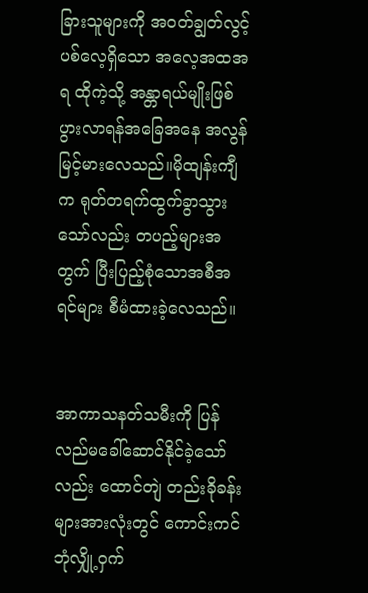ခြားသူများကို အဝတ်ချွတ်လွင့်ပစ်လေ့ရှိသော အလေ့အထအရ ထိုကဲ့သို့ အန္တာရယ်မျိုးဖြစ်ပွားလာရန်အခြေအနေ အလွန်မြင့်မားလေသည်။မိုထျန်းကျီက ရုတ်တရက်ထွက်ခွာသွားသော်လည်း တပည့်များအတွက် ပြီးပြည့်စုံသောအစီအရင်များ စီမံထားခဲ့လေသည်။


အာကာသနတ်သမီးကို ပြန်လည်မခေါ်ဆောင်နိုင်ခဲ့သော်လည်း ထောင်တျဲ တည်းခိုခန်းများအားလုံးတွင် ကောင်းကင်ဘုံလျှို့ဝှက်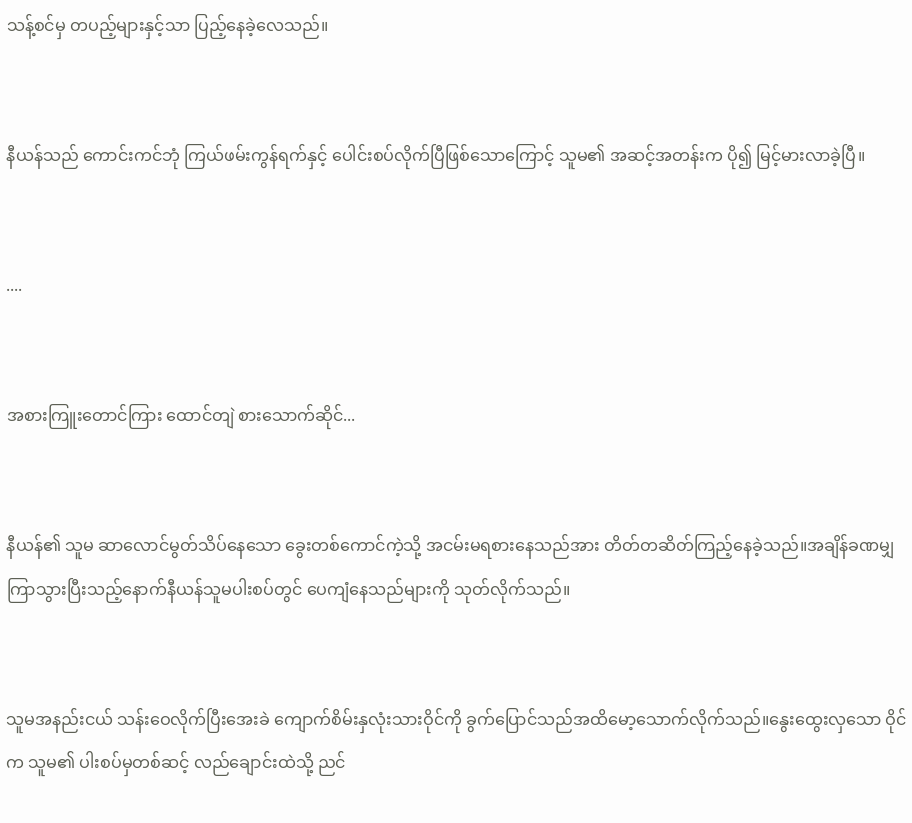သန့်စင်မှ တပည့်များနှင့်သာ ပြည့်နေခဲ့လေသည်။


နီယန်သည် ကောင်းကင်ဘုံ ကြယ်ဖမ်းကွန်ရက်နှင့် ပေါင်းစပ်လိုက်ပြီဖြစ်သောကြောင့် သူမ၏ အဆင့်အတန်းက ပို၍ မြင့်မားလာခဲ့ပြီ။


....


အစားကြူးတောင်ကြား ထောင်တျဲ စားသောက်ဆိုင်...


နီယန်၏ သူမ ဆာလောင်မွတ်သိပ်နေသော ခွေးတစ်ကောင်ကဲ့သို့ အငမ်းမရစားနေသည်အား တိတ်တဆိတ်ကြည့်နေခဲ့သည်။အချိန်ခဏမျှ ကြာသွားပြီးသည့်နောက်နီယန်သူမပါးစပ်တွင် ပေကျံနေသည်များကို သုတ်လိုက်သည်။


သူမအနည်းငယ် သန်းဝေလိုက်ပြီးအေးခဲ ကျောက်စိမ်းနှလုံးသားဝိုင်ကို ခွက်ပြောင်သည်အထိမော့သောက်လိုက်သည်။နွေးထွေးလှသော ဝိုင်က သူမ၏ ပါးစပ်မှတစ်ဆင့် လည်ချောင်းထဲသို့ ညင်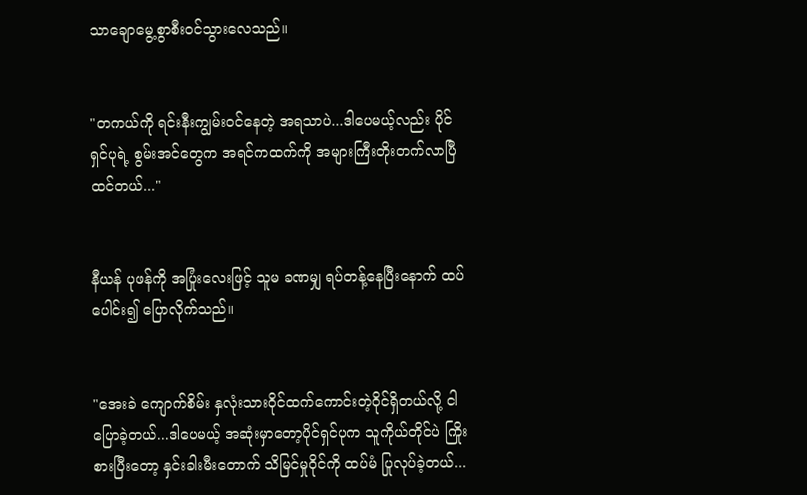သာချောမွေ့စွာစီးဝင်သွားလေသည်။


"တကယ်ကို ရင်းနီးကျွမ်းဝင်နေတဲ့ အရသာပဲ...ဒါပေမယ့်လည်း ပိုင်ရှင်ပုရဲ့ စွမ်းအင်တွေက အရင်ကထက်ကို အများကြီးတိုးတက်လာပြီထင်တယ်..."


နီယန် ပုဖန်ကို အပြုံးလေးဖြင့် သူမ ခဏမျှ ရပ်တန့်နေပြီးနောက် ထပ်ပေါင်း၍ ပြောလိုက်သည်။


"အေးခဲ ကျောက်စိမ်း နှလုံးသားဝိုင်ထက်ကောင်းတဲ့ဝိုင်ရှိတယ်လို့ ငါပြောခဲ့တယ်...ဒါပေမယ့် အဆုံးမှာတော့ပိုင်ရှင်ပုက သူကိုယ်တိုင်ပဲ ကြိုးစားပြီးတော့ နှင်းခါးမီးတောက် သိမြင်မှုဝိုင်ကို ထပ်မံ ပြုလုပ်ခဲ့တယ်...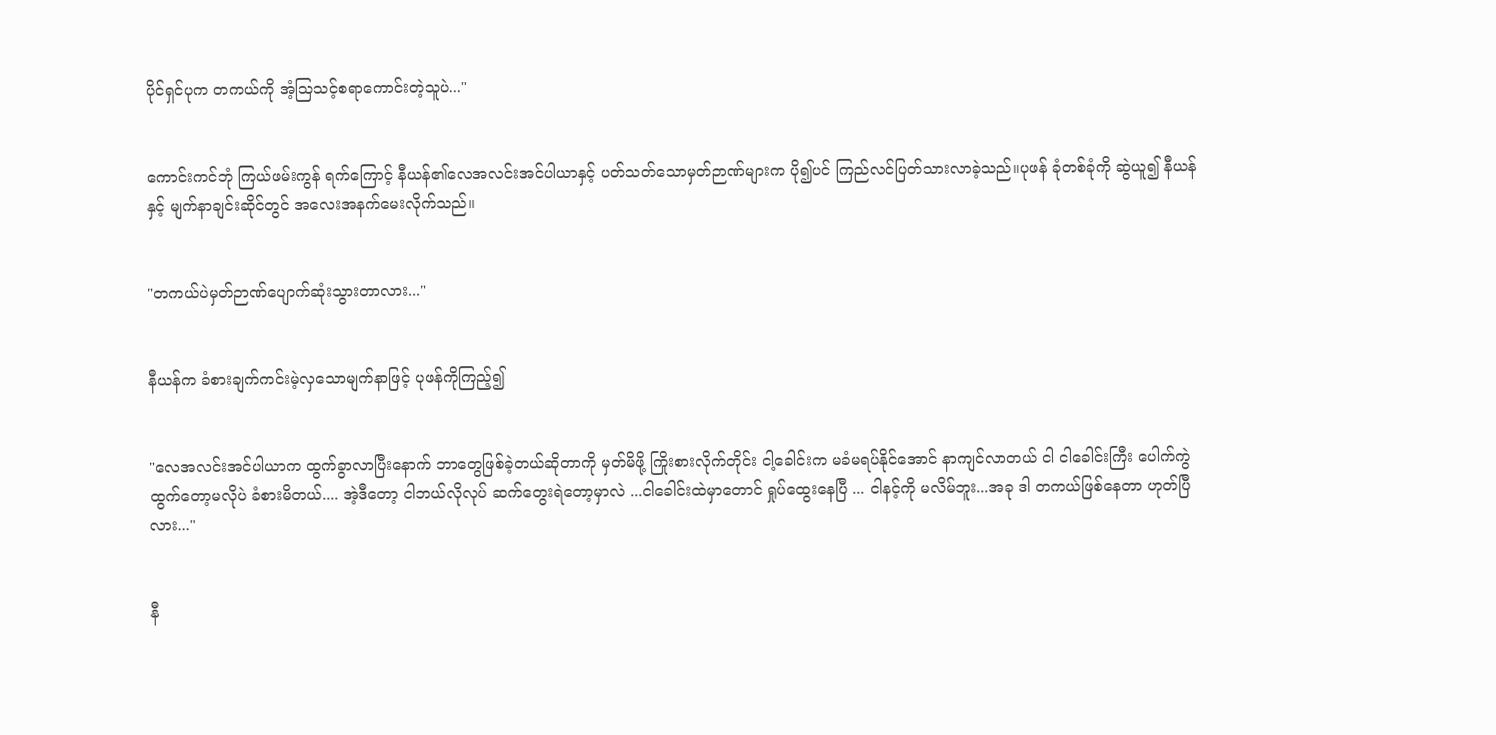ပိုင်ရှင်ပုက တကယ်ကို အံ့သြသင့်စရာကောင်းတဲ့သူပဲ..."


ကောင်းကင်ဘုံ ကြယ်ဖမ်းကွန် ရက်ကြောင့် နီယန်၏လေအလင်းအင်ပါယာနှင့် ပတ်သတ်သောမှတ်ဉာဏ်များက ပို၍ပင် ကြည်လင်ပြတ်သားလာခဲ့သည်။ပုဖန် ခုံတစ်ခုံကို ဆွဲယူ၍ နီယန်နှင့် မျက်နာချင်းဆိုင်တွင် အလေးအနက်မေးလိုက်သည်။


"တကယ်ပဲမှတ်ဉာဏ်ပျောက်ဆုံးသွားတာလား..."


နီယန်က ခံစားချက်ကင်းမဲ့လှသောမျက်နာဖြင့် ပုဖန်ကိုကြည့်၍


"လေအလင်းအင်ပါယာက ထွက်ခွာလာပြီးနောက် ဘာတွေဖြစ်ခဲ့တယ်ဆိုတာကို မှတ်မိဖို့ ကြိုးစားလိုက်တိုင်း ငါ့ခေါင်းက မခံမရပ်နိုင်အောင် နာကျင်လာတယ် ငါ ငါခေါင်းကြီး ပေါက်ကွဲထွက်တော့မလိုပဲ ခံစားမိတယ်.... အဲ့ဒီတော့ ငါဘယ်လိုလုပ် ဆက်တွေးရဲတော့မှာလဲ ...ငါခေါင်းထဲမှာတောင် ရှုပ်ထွေးနေပြီ ... ငါနင့်ကို မလိမ်ဘူး...အခု ဒါ တကယ်ဖြစ်နေတာ ဟုတ်ပြီလား..."


နီ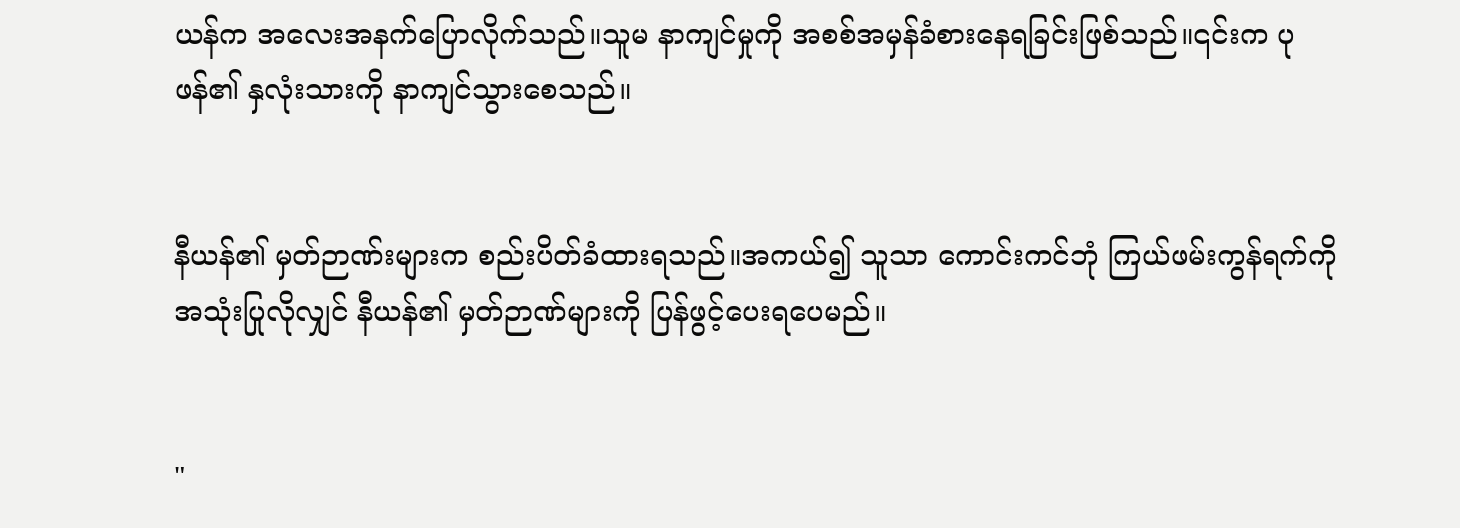ယန်က အလေးအနက်ပြောလိုက်သည်။သူမ နာကျင်မှုကို အစစ်အမှန်ခံစားနေရခြင်းဖြစ်သည်။၎င်းက ပုဖန်၏ နှလုံးသားကို နာကျင်သွားစေသည်။


နီယန်၏ မှတ်ဉာဏ်းများက စည်းပိတ်ခံထားရသည်။အကယ်၍ သူသာ ကောင်းကင်ဘုံ ကြယ်ဖမ်းကွန်ရက်ကို အသုံးပြုလိုလျှင် နီယန်၏ မှတ်ဉာဏ်များကို ပြန်ဖွင့်ပေးရပေမည်။


"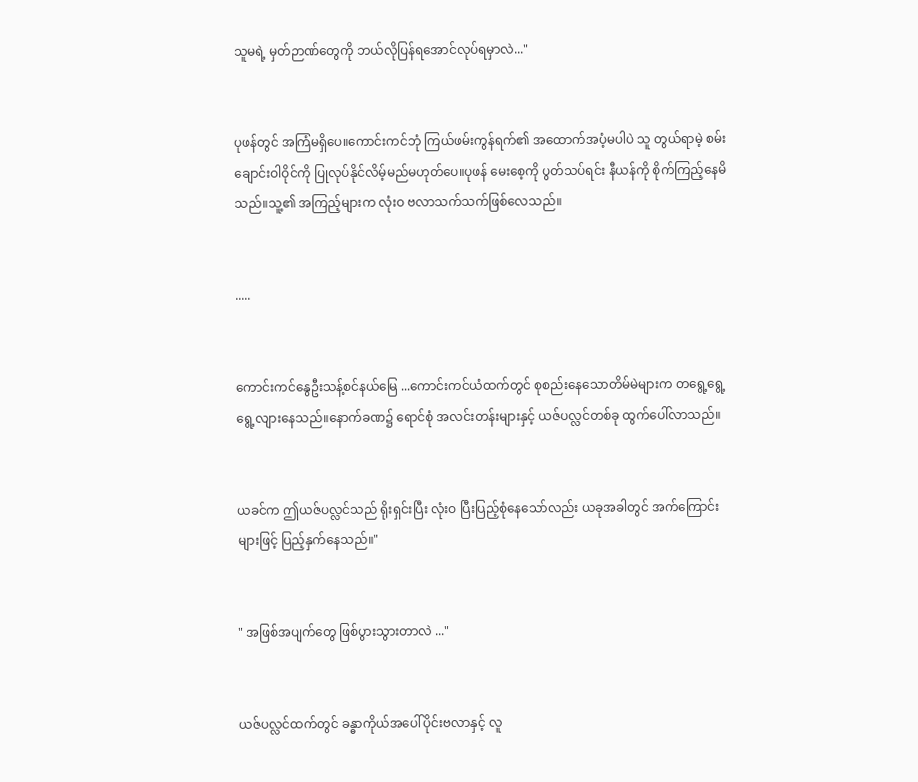သူမရဲ့ မှတ်ဉာဏ်တွေကို ဘယ်လိုပြန်ရအောင်လုပ်ရမှာလဲ..."


ပုဖန်တွင် အကြံမရှိပေ။ကောင်းကင်ဘုံ ကြယ်ဖမ်းကွန်ရက်၏ အထောက်အပံ့မပါပဲ သူ တွယ်ရာမဲ့ စမ်းချောင်းဝါဝိုင်ကို ပြုလုပ်နိုင်လိမ့်မည်မဟုတ်ပေ။ပုဖန် မေးစေ့ကို ပွတ်သပ်ရင်း နီယန်ကို စိုက်ကြည့်နေမိသည်။သူ့၏ အကြည့်များက လုံးဝ ဗလာသက်သက်ဖြစ်လေသည်။


.....


ကောင်းကင်နွေဦးသန့်စင်နယ်မြေ ...ကောင်းကင်ယံထက်တွင် စုစည်းနေသောတိမ်မဲများက တရွေ့ရွေ့ရွေ့လျားနေသည်။နောက်ခဏ၌ ရောင်စုံ အလင်းတန်းများနှင့် ယဇ်ပလ္လင်တစ်ခု ထွက်ပေါ်လာသည်။


ယခင်က ဤယဇ်ပလ္လင်သည် ရိုးရှင်းပြီး လုံးဝ ပြီးပြည့်စုံနေသော်လည်း ယခုအခါတွင် အက်ကြောင်းများဖြင့် ပြည့်နှက်နေသည်။"


" အဖြစ်အပျက်တွေ ဖြစ်ပွားသွားတာလဲ ..."


ယဇ်ပလ္လင်ထက်တွင် ခန္ဓာကိုယ်အပေါ်ပိုင်းဗလာနှင့် လူ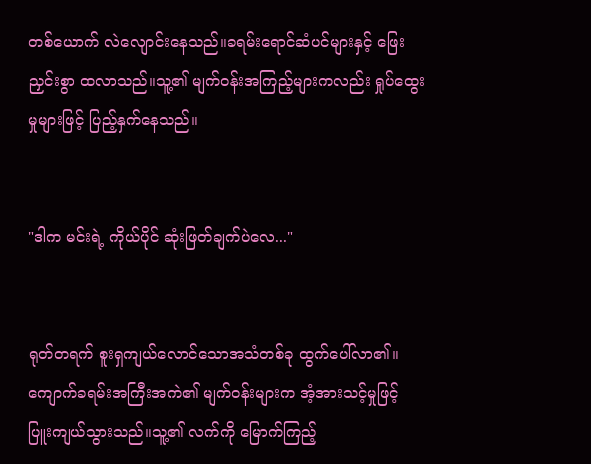တစ်ယောက် လဲလျောင်းနေသည်။ခရမ်းရောင်ဆံပင်များနှင့် ဖြေးညှင်းစွာ ထလာသည်။သူ့၏ မျက်ဝန်းအကြည့်များကလည်း ရှုပ်ထွေးမှုများဖြင့် ပြည့်နှက်နေသည်။


"ဒါက မင်းရဲ့ ကိုယ်ပိုင် ဆုံးဖြတ်ချက်ပဲလေ..."


ရုတ်တရက် စူးရှကျယ်လောင်သောအသံတစ်ခု ထွက်ပေါ်လာ၏။ကျောက်ခရမ်းအကြီးအကဲ၏ မျက်ဝန်းများက အံ့အားသင့်မှုဖြင့် ပြူးကျယ်သွားသည်။သူ့၏ လက်ကို မြောက်ကြည့်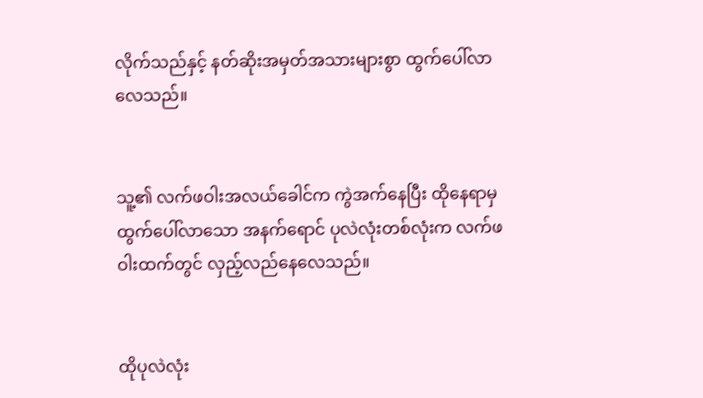လိုက်သည်နှင့် နတ်ဆိုးအမှတ်အသားများစွာ ထွက်ပေါ်လာလေသည်။


သူ့၏ လက်ဖဝါးအလယ်ခေါင်က ကွဲအက်နေပြီး ထိုနေရာမှ ထွက်ပေါ်လာသော အနက်ရောင် ပုလဲလုံးတစ်လုံးက လက်ဖဝါးထက်တွင် လှည့်လည်နေလေသည်။


ထိုပုလဲလုံး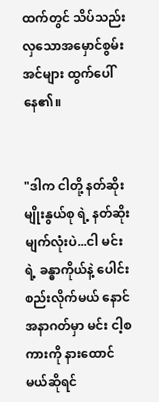ထက်တွင် သိပ်သည်းလှသောအမှောင်စွမ်းအင်များ ထွက်ပေါ်နေ၏။


"ဒါက ငါတို့ နတ်ဆိုးမျိုးနွယ်စု ရဲ့ နတ်ဆိုးမျက်လုံးပဲ...ငါ မင်းရဲ့ ခန္ဓာကိုယ်နဲ့ ပေါင်းစည်းလိုက်မယ် နောင်အနာဂတ်မှာ မင်း ငါ့စကားကို နားထောင်မယ်ဆိုရင်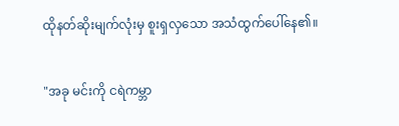ထိုနတ်ဆိုးမျက်လုံးမှ စူးရှလှသော အသံထွက်ပေါ်နေ၏။


"အခု မင်းကို ငရဲကမ္ဘာ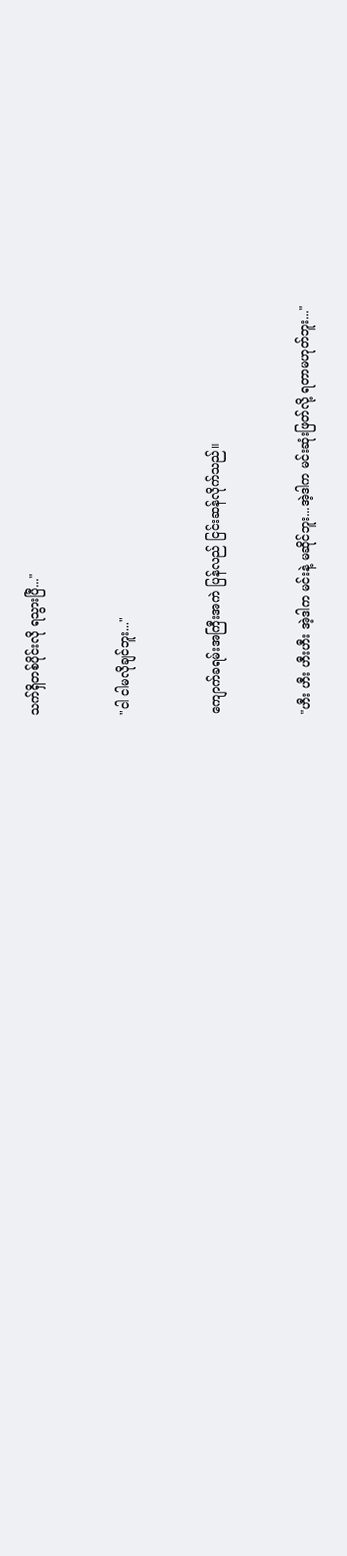သက်ရှိတစ်ပိုင်းလို ရသွားပြီ..."


"ငါ ငါမလိုချင်ဘူး..."


ကျောက်ခရမ်းအကြီးအကဲ ပြန်လည် ငြင်းဆန်လိုက်သည်။


"ဟီး ဟီး ဟီးဟီး အဲ့ဒါက မင်းနဲ့ မဆိုင်ဘူး...အဲ့ဒါက မင်းဆုံးဖြတ်လို့ ရတာမဟုတ်ဘူး..."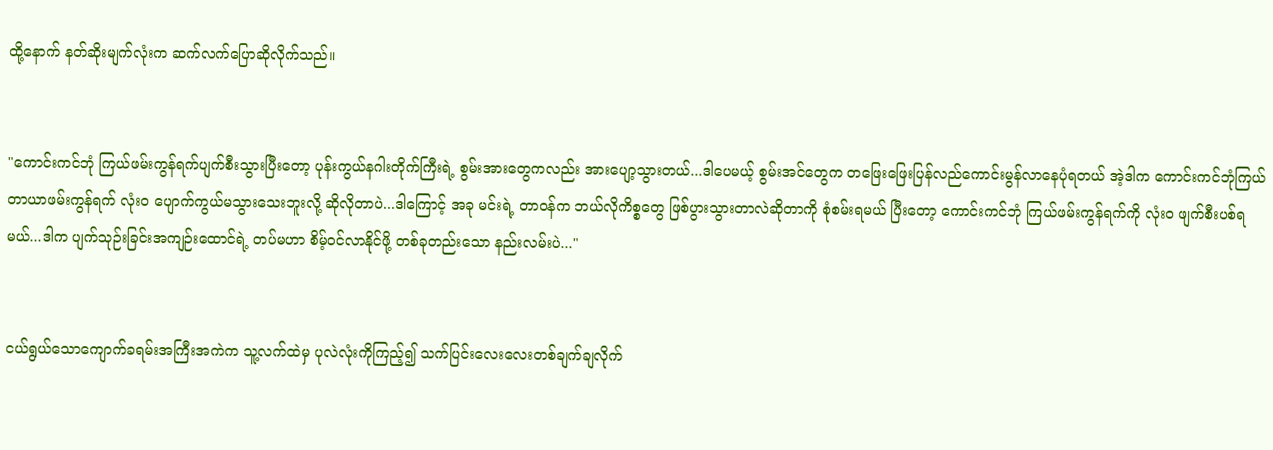ထို့နောက် နတ်ဆိုးမျက်လုံးက ဆက်လက်ပြောဆိုလိုက်သည်။


"ကောင်းကင်ဘုံ ကြယ်ဖမ်းကွန်ရက်ပျက်စီးသွားပြီးတော့ ပုန်းကွယ်နဂါးတိုက်ကြီးရဲ့ စွမ်းအားတွေကလည်း အားပျော့သွားတယ်...ဒါပေမယ့် စွမ်းအင်တွေက တဖြေးဖြေးပြန်လည်ကောင်းမွန်လာနေပုံရတယ် အဲ့ဒါက ကောင်းကင်ဘုံကြယ်တာယာဖမ်းကွန်ရက် လုံးဝ ပျောက်ကွယ်မသွားသေးဘူးလို့ ဆိုလိုတာပဲ...ဒါကြောင့် အခု မင်းရဲ့ တာဝန်က ဘယ်လိုကိစ္စတွေ ဖြစ်ပွားသွားတာလဲဆိုတာကို စုံစမ်းရမယ် ပြီးတော့ ကောင်းကင်ဘုံ ကြယ်ဖမ်းကွန်ရက်ကို လုံးဝ ဖျက်စီးပစ်ရမယ်...ဒါက ပျက်သုဉ်းခြင်းအကျဉ်းထောင်ရဲ့ တပ်မဟာ စိမ့်ဝင်လာနိုင်ဖို့ တစ်ခုတည်းသော နည်းလမ်းပဲ..."


ငယ်ရွယ်သောကျောက်ခရမ်းအကြီးအကဲက သူ့လက်ထဲမှ ပုလဲလုံးကိုကြည့်၍ သက်ပြင်းလေးလေးတစ်ချက်ချလိုက်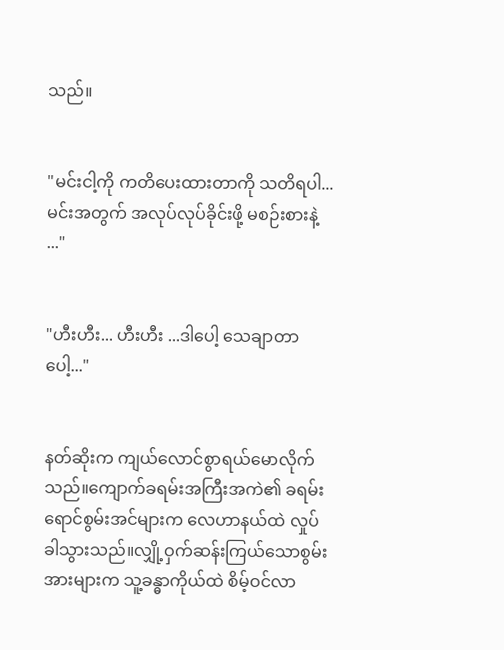သည်။


"မင်းငါ့ကို ကတိပေးထားတာကို သတိရပါ... မင်းအတွက် အလုပ်လုပ်ခိုင်းဖို့ မစဉ်းစားနဲ့ ..."


"ဟီးဟီး... ဟီးဟီး ...ဒါပေါ့ သေချာတာပေါ့..."


နတ်ဆိုးက ကျယ်လောင်စွာရယ်မောလိုက်သည်။ကျောက်ခရမ်းအကြီးအကဲ၏ ခရမ်းရောင်စွမ်းအင်များက လေဟာနယ်ထဲ လှုပ်ခါသွားသည်။လျှို့ဝှက်ဆန်းကြယ်သောစွမ်းအားများက သူ့ခန္ဓာကိုယ်ထဲ စိမ့်ဝင်လာ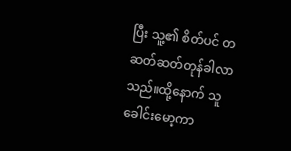ပြီး သူ့၏ စိတ်ပင် တဆတ်ဆတ်တုန်ခါလာသည်။ထို့နောက် သူခေါင်းမော့ကာ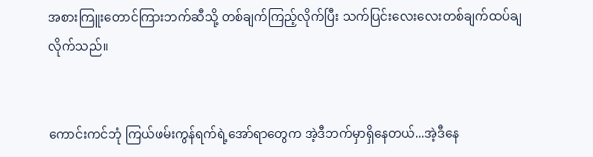အစားကြူးတောင်ကြားဘက်ဆီသို့ တစ်ချက်ကြည့်လိုက်ပြီး သက်ပြင်းလေးလေးတစ်ချက်ထပ်ချလိုက်သည်။


ကောင်းကင်ဘုံ ကြယ်ဖမ်းကွန်ရက်ရဲ့အော်ရာတွေက အဲ့ဒီဘက်မှာရှိနေတယ်...အဲ့ဒီနေ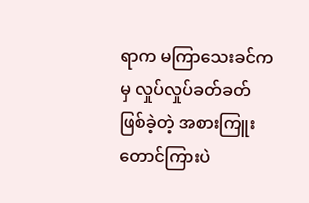ရာက မကြာသေးခင်ကမှ လှုပ်လှုပ်ခတ်ခတ်ဖြစ်ခဲ့တဲ့ အစားကြူးတောင်ကြားပဲ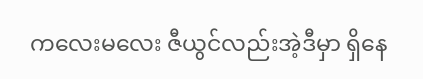ကလေးမလေး ဇီယွင်လည်းအဲ့ဒီမှာ ရှိနေ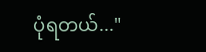ပုံရတယ်..."